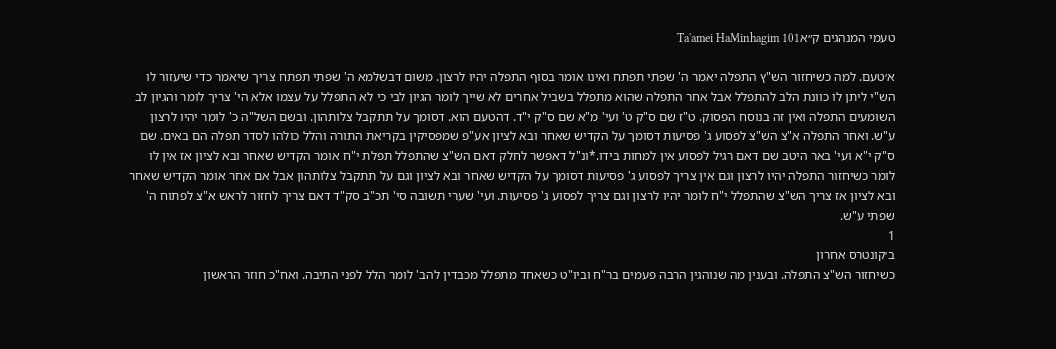טעמי המנהגים ק״אTa'amei HaMinhagim 101

א׳טעם. למה כשיחזור הש"ץ התפלה יאמר ה' שפתי תפתח ואינו אומר בסוף התפלה יהיו לרצון. משום דבשלמא ה' שפתי תפתח צריך שיאמר כדי שיעזור לו הש"י ליתן לו כוונת הלב להתפלל אבל אחר התפלה שהוא מתפלל בשביל אחרים לא שייך לומר הגיון לבי כי לא התפלל על עצמו אלא הי' צריך לומר והגיון לב השומעים התפלה ואין זה בנוסח הפסוק. ט"ז שם ס"ק ט' ועי' מ"א שם ס"ק י"ד. דהטעם הוא. דסומך על תתקבל צלותהון. ובשם השל"ה כ' לומר יהיו לרצון ע"ש. ואחר התפלה א"צ הש"צ לפסוע ג' פסיעות דסומך על הקדיש שאחר ובא לציון אע"פ שמפסיקין בקריאת התורה והלל כולהו לסדר תפלה הם באים. שם ס"ק י"א ועי' באר היטב שם דאם רגיל לפסוע אין למחות בידו.*ונ"ל דאפשר לחלק דאם הש"צ שהתפלל תפלת י"ח אומר הקדיש שאחר ובא לציון אז אין לו לומר כשיחזור התפלה יהיו לרצון וגם אין צריך לפסוע ג' פסיעות דסומך על הקדיש שאחר ובא לציון וגם על תתקבל צלותהון אבל אם אחר אומר הקדיש שאחר ובא לציון אז צריך הש"צ שהתפלל י"ח לומר יהיו לרצון וגם צריך לפסוע ג' פסיעות. ועי' שערי תשובה סי' תכ"ב סק"ד דאם צריך לחזור לראש א"צ לפתוח ה' שפתי ע"ש.
1
ב׳קונטרס אחרון
כשיחזור הש"צ התפלה. ובענין מה שנוהגין הרבה פעמים בר"ח וביו"ט כשאחד מתפלל מכבדין להב' לומר הלל לפני התיבה. ואח"כ חוזר הראשון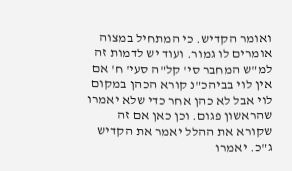ואומר הקדיש. כי המתחיל במצוה אומרים לו גמור. ועוד יש לדמות זה למ"ש המחבר סי' קל"ה סעי' ח' אם אין לוי בביהכ"נ קורא הכהן במקום לוי אבל לא כהן אחר כדי שלא יאמרו שהראשון פגום. וכן כאן אם זה שקורא את ההלל יאמר את הקדיש ג"כ. יאמרו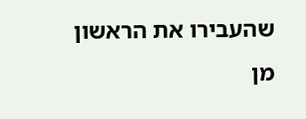שהעבירו את הראשון מן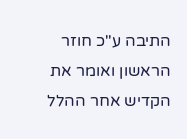התיבה ע"כ חוזר הראשון ואומר את הקדיש אחר ההלל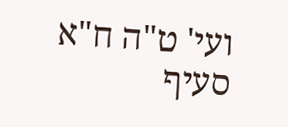ועי' ט"ה ח"א סעיף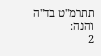תתרמ"ט בד"ה והנה:
2